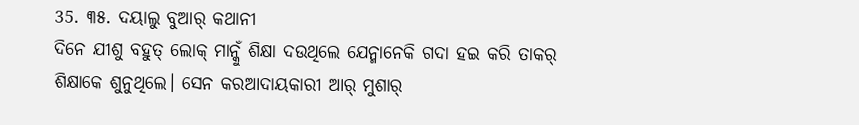35. ୩୫. ଦୟାଲୁ ବୁଆର୍ କଥାନୀ
ଦିନେ ଯୀଶୁ ବହୁତ୍ ଲୋକ୍ ମାନ୍କୁଁ ଶିକ୍ଷା ଦଉଥିଲେ ଯେନ୍ମାନେକି ଗଦା ହଇ କରି ତାକର୍ ଶିକ୍ଷାକେ ଶୁନୁଥିଲେ। ସେନ କରଆଦାୟକାରୀ ଆର୍ ମୁଶାର୍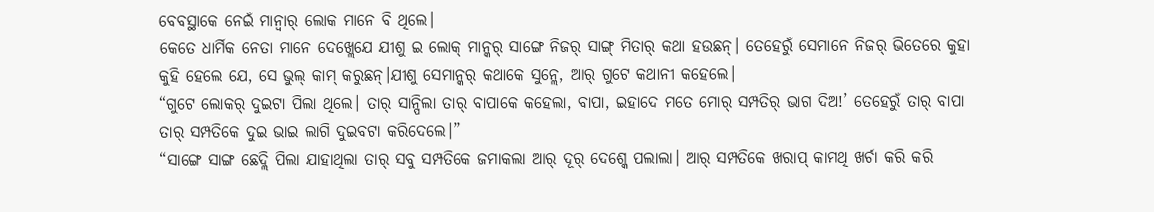ବେବସ୍ଥାକେ ନେଇଁ ମାନ୍ବାର୍ ଲୋକ ମାନେ ବି ଥିଲେ।
କେତେ ଧାର୍ମିକ ନେତା ମାନେ ଦେଖ୍ଲେଯେ ଯୀଶୁ ଇ ଲୋକ୍ ମାନ୍କର୍ ସାଙ୍ଗେ ନିଜର୍ ସାଙ୍ଗ୍ ମିତାର୍ କଥା ହଉଛନ୍। ତେହେରୁଁ ସେମାନେ ନିଜର୍ ଭିତେରେ କୁହା କୁହି ହେଲେ ଯେ, ସେ ଭୁଲ୍ କାମ୍ କରୁଛନ୍।ଯୀଶୁ ସେମାନ୍କର୍ କଥାକେ ସୁନ୍ଲେ, ଆର୍ ଗୁଟେ କଥାନୀ କହେଲେ।
“ଗୁଟେ ଲୋକର୍ ଦୁଇଟା ପିଲା ଥିଲେ। ତାର୍ ସାନ୍ପିଲା ତାର୍ ବାପାକେ କହେଲା, ବାପା, ଇହାଦେ ମତେ ମୋର୍ ସମ୍ପତିର୍ ଭାଗ ଦିଅ!’ ତେହେରୁଁ ତାର୍ ବାପା ତାର୍ ସମ୍ପତିକେ ଦୁଇ ଭାଇ ଲାଗି ଦୁଇବଟା କରିଦେଲେ।”
“ସାଙ୍ଗେ ସାଙ୍ଗ ଛେଦ୍ଲି ପିଲା ଯାହାଥିଲା ତାର୍ ସବୁ ସମ୍ପତିକେ ଜମାକଲା ଆର୍ ଦୂର୍ ଦେଶ୍କେ ପଲାଲା। ଆର୍ ସମ୍ପତିକେ ଖରାପ୍ କାମଥି ଖର୍ଚା କରି କରି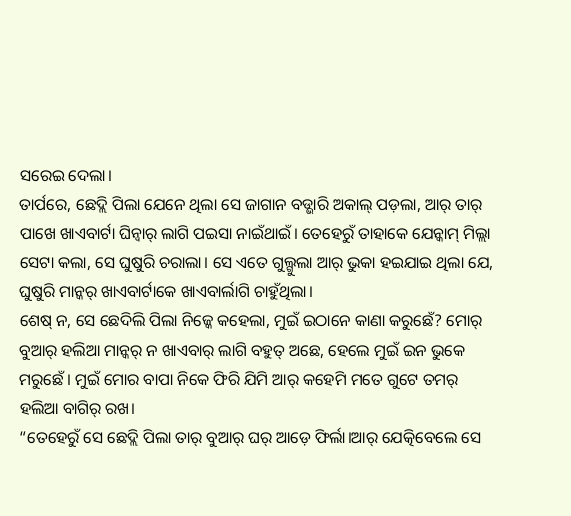ସରେଇ ଦେଲା।
ତାର୍ପରେ, ଛେଦ୍ଲି ପିଲା ଯେନେ ଥିଲା ସେ ଜାଗାନ ବଡ୍ଭାରି ଅକାଲ୍ ପଡ଼ଲା, ଆର୍ ତାର୍ ପାଖେ ଖାଏବାର୍ଟା ଘିନ୍ବାର୍ ଲାଗି ପଇସା ନାଇଁଥାଇଁ। ତେହେରୁଁ ତାହାକେ ଯେନ୍କାମ୍ ମିଲ୍ଲା ସେଟା କଲା, ସେ ଘୁଷୁରି ଚରାଲା। ସେ ଏତେ ଗୁଲ୍ଗୁଲା ଆର୍ ଭୁକା ହଇଯାଇ ଥିଲା ଯେ, ଘୁଷୁରି ମାନ୍କର୍ ଖାଏବାର୍ଟାକେ ଖାଏବାର୍ଲାଗି ଚାହୁଁଥିଲା।
ଶେଷ୍ ନ, ସେ ଛେଦିଲି ପିଲା ନିଜ୍କେ କହେଲା, ମୁଇଁ ଇଠାନେ କାଣା କରୁଛେଁ? ମୋର୍ ବୁଆର୍ ହଲିଆ ମାନ୍କର୍ ନ ଖାଏବାର୍ ଲାଗି ବହୁତ୍ ଅଛେ, ହେଲେ ମୁଇଁ ଇନ ଭୁକେ ମରୁଛେଁ। ମୁଇଁ ମୋର ବାପା ନିକେ ଫିରି ଯିମି ଆର୍ କହେମି ମତେ ଗୁଟେ ତମର୍ ହଲିଆ ବାଗିର୍ ରଖ।
“ତେହେରୁଁ ସେ ଛେଦ୍ଲି ପିଲା ତାର୍ ବୁଆର୍ ଘର୍ ଆଡ଼େ ଫିର୍ଲା।ଆର୍ ଯେତ୍କିବେଲେ ସେ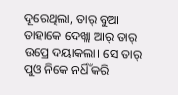ଦୂରେଥିଲା, ତାର୍ ବୁଆ ତାହାକେ ଦେଖ୍ଲା ଆର୍ ତାର୍ ଉପ୍ରେ ଦୟାକଲା। ସେ ତାର୍ ପୁଓ ନିକେ ନର୍ଧିଁ କରି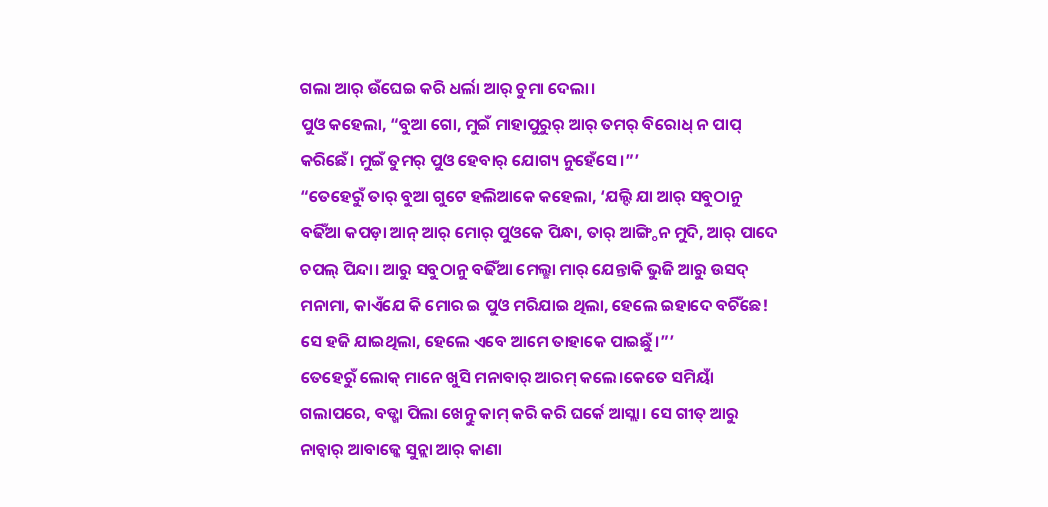ଗଲା ଆର୍ ଉଁଘେଇ କରି ଧର୍ଲା ଆର୍ ଚୁମା ଦେଲା।
ପୁଓ କହେଲା, “ବୁଆ ଗୋ, ମୁଇଁ ମାହାପୁରୁର୍ ଆର୍ ତମର୍ ବିରୋଧ୍ ନ ପାପ୍ କରିଛେଁ। ମୁଇଁ ତୁମର୍ ପୁଓ ହେବାର୍ ଯୋଗ୍ୟ ନୁହେଁସେ।”’
“ତେହେରୁଁ ତାର୍ ବୁଆ ଗୁଟେ ହଲିଆକେ କହେଲା, ‘ଯଲ୍ଦି ଯା ଆର୍ ସବୁଠାନୁ ବଢିଁଆ କପଡ଼ା ଆନ୍ ଆର୍ ମୋର୍ ପୁଓକେ ପିନ୍ଧା, ତାର୍ ଆଙ୍ଗ୍ଠିନ ମୁଦି, ଆର୍ ପାଦେ ଚପଲ୍ ପିନ୍ଦା। ଆରୁ ସବୁଠାନୁ ବଢିଁଆ ମେଲ୍ଛା ମାର୍ ଯେନ୍ତାକି ଭୁଜି ଆରୁ ଉସଦ୍ ମନାମା, କାଏଁଯେ କି ମୋର ଇ ପୁଓ ମରିଯାଇ ଥିଲା, ହେଲେ ଇହାଦେ ବଚିଁଛେ! ସେ ହଜି ଯାଇଥିଲା, ହେଲେ ଏବେ ଆମେ ତାହାକେ ପାଇଛୁଁ।”’
ତେହେରୁଁ ଲୋକ୍ ମାନେ ଖୁସି ମନାବାର୍ ଆରମ୍ କଲେ।କେତେ ସମିୟାଁ ଗଲାପରେ, ବଡ୍ଖା ପିଲା ଖେତ୍ନୁ କାମ୍ କରି କରି ଘର୍କେ ଆସ୍ଲା। ସେ ଗୀତ୍ ଆରୁ ନାଚ୍ବାର୍ ଆବାଜ୍କେ ସୁନ୍ଲା ଆର୍ କାଣା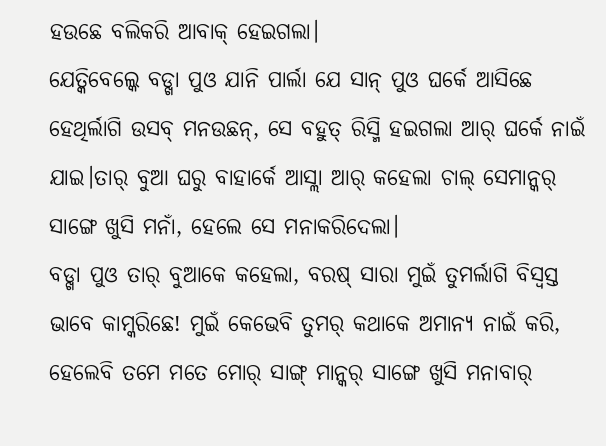ହଉଛେ ବଲିକରି ଆବାକ୍ ହେଇଗଲା।
ଯେତ୍କିବେଲ୍କେ ବଡ୍ଖା ପୁଓ ଯାନି ପାର୍ଲା ଯେ ସାନ୍ ପୁଓ ଘର୍କେ ଆସିଛେ ହେଥିର୍ଲାଗି ଉସବ୍ ମନଉଛନ୍, ସେ ବହୁତ୍ ରିସ୍ମି ହଇଗଲା ଆର୍ ଘର୍କେ ନାଇଁ ଯାଇ।ତାର୍ ବୁଆ ଘରୁ ବାହାର୍କେ ଆସ୍ଲା ଆର୍ କହେଲା ଚାଲ୍ ସେମାନ୍କର୍ ସାଙ୍ଗେ ଖୁସି ମନାଁ, ହେଲେ ସେ ମନାକରିଦେଲା।
ବଡ୍ଖା ପୁଓ ତାର୍ ବୁଆକେ କହେଲା, ବରଷ୍ ସାରା ମୁଇଁ ତୁମର୍ଲାଗି ବିସ୍ୱସ୍ତ ଭାବେ କାମ୍କରିଛେ! ମୁଇଁ କେଭେବି ତୁମର୍ କଥାକେ ଅମାନ୍ୟ ନାଇଁ କରି, ହେଲେବି ତମେ ମତେ ମୋର୍ ସାଙ୍ଗ୍ ମାନ୍କର୍ ସାଙ୍ଗେ ଖୁସି ମନାବାର୍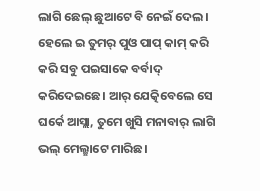ଲାଗି ଛେଲ୍ ଛୁଆଟେ ବି ନେଇଁ ଦେଲ। ହେଲେ ଇ ତୁମର୍ ପୁଓ ପାପ୍ କାମ୍ କରି କରି ସବୁ ପଇସାକେ ବର୍ବାଦ୍ କରିଦେଇଛେ। ଆର୍ ଯେତ୍କିବେଲେ ସେ ଘର୍କେ ଆସ୍ଲା, ତୁମେ ଖୁସି ମନାବାର୍ ଲାଗି ଭଲ୍ ମେଲ୍ଛାଟେ ମାରିଛ।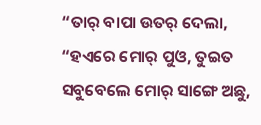“ତାର୍ ବାପା ଉତର୍ ଦେଲା, “ହଏରେ ମୋର୍ ପୁଓ, ତୁଇତ ସବୁବେଲେ ମୋର୍ ସାଙ୍ଗେ ଅଛୁ,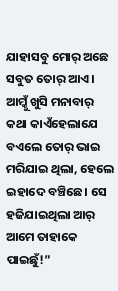ଯାହାସବୁ ମୋର୍ ଅଛେ ସବୁତ ତୋର୍ ଆଏ। ଆମ୍କୁଁ ଖୁସି ମନାବାର୍ କଥା କାଏଁହେଲାଯେ ବଏଲେ ତୋର୍ ଭାଇ ମରିଯାଇ ଥିଲା, ହେଲେ ଇହାଦେ ବଞ୍ଚିଛେ। ସେ ହଜିଯାଇଥିଲା ଆର୍ ଆମେ ତାହାକେ ପାଇଛୁଁ!”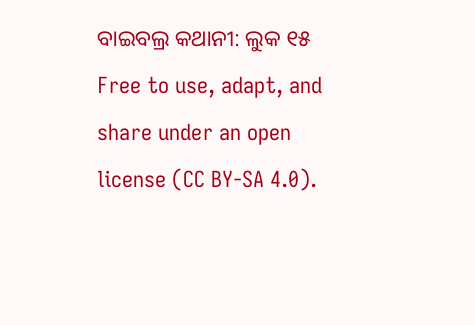ବାଇବଲ୍ର କଥାନୀ: ଲୁକ ୧୫
Free to use, adapt, and share under an open license (CC BY-SA 4.0).